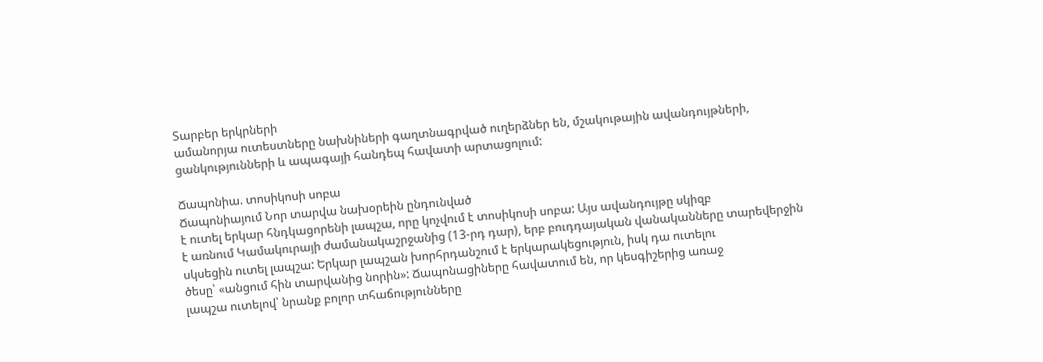Տարբեր երկրների
ամանորյա ուտեստները նախնիների գաղտնագրված ուղերձներ են, մշակութային ավանդույթների,
ցանկությունների և ապագայի հանդեպ հավատի արտացոլում:

Ճապոնիա. տոսիկոսի սոբա
Ճապոնիայում Նոր տարվա նախօրեին ընդունված
է ուտել երկար հնդկացորենի լապշա, որը կոչվում է տոսիկոսի սոբա: Այս ավանդույթը սկիզբ
է առնում Կամակուրայի ժամանակաշրջանից (13-րդ դար), երբ բուդդայական վանականները տարեվերջին
սկսեցին ուտել լապշա: Երկար լապշան խորհրդանշում է երկարակեցություն, իսկ դա ուտելու
ծեսը՝ «անցում հին տարվանից նորին»: Ճապոնացիները հավատում են, որ կեսգիշերից առաջ
լապշա ուտելով՝ նրանք բոլոր տհաճությունները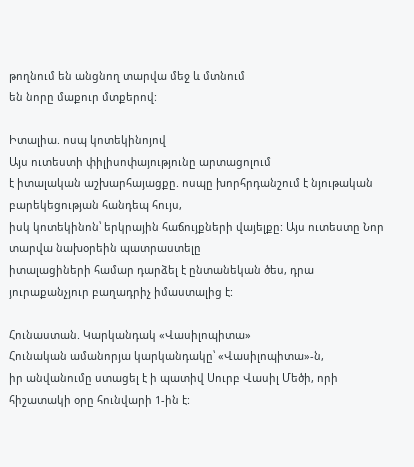թողնում են անցնող տարվա մեջ և մտնում
են նորը մաքուր մտքերով:

Իտալիա. ոսպ կոտեկինոյով
Այս ուտեստի փիլիսոփայությունը արտացոլում
է իտալական աշխարհայացքը. ոսպը խորհրդանշում է նյութական բարեկեցության հանդեպ հույս,
իսկ կոտեկինոն՝ երկրային հաճույքների վայելքը: Այս ուտեստը Նոր տարվա նախօրեին պատրաստելը
իտալացիների համար դարձել է ընտանեկան ծես, դրա յուրաքանչյուր բաղադրիչ իմաստալից է:

Հունաստան. Կարկանդակ «Վասիլոպիտա»
Հունական ամանորյա կարկանդակը՝ «Վասիլոպիտա»-ն,
իր անվանումը ստացել է ի պատիվ Սուրբ Վասիլ Մեծի, որի հիշատակի օրը հունվարի 1-ին է: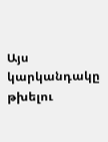Այս կարկանդակը թխելու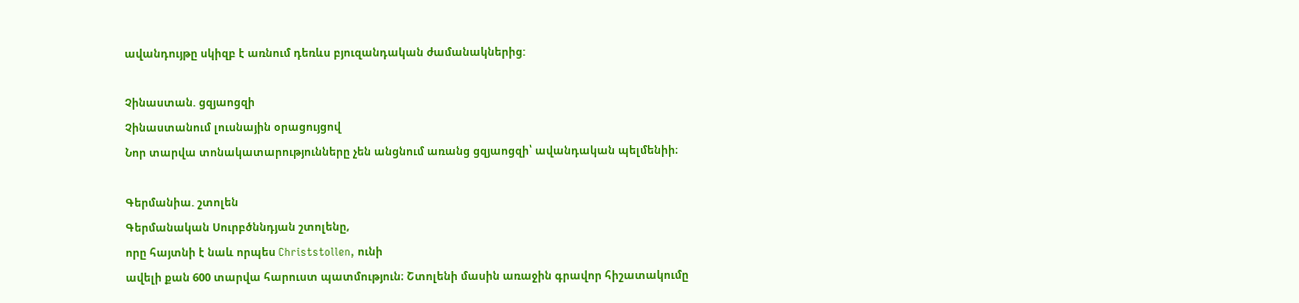ավանդույթը սկիզբ է առնում դեռևս բյուզանդական ժամանակներից:

Չինաստան. ցզյաոցզի
Չինաստանում լուսնային օրացույցով
Նոր տարվա տոնակատարությունները չեն անցնում առանց ցզյաոցզի՝ ավանդական պելմենիի։

Գերմանիա. շտոլեն
Գերմանական Սուրբծննդյան շտոլենը,
որը հայտնի է նաև որպես Christstollen, ունի
ավելի քան 600 տարվա հարուստ պատմություն։ Շտոլենի մասին առաջին գրավոր հիշատակումը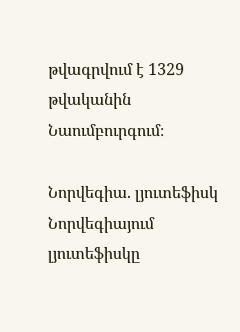թվագրվում է 1329 թվականին Նաումբուրգում։

Նորվեգիա. լյուտեֆիսկ
Նորվեգիայում լյուտեֆիսկը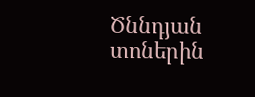Ծննդյան
տոներին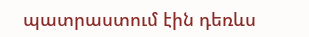պատրաստում էին դեռևս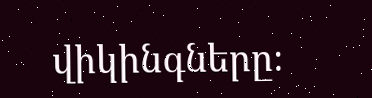վիկինգները։